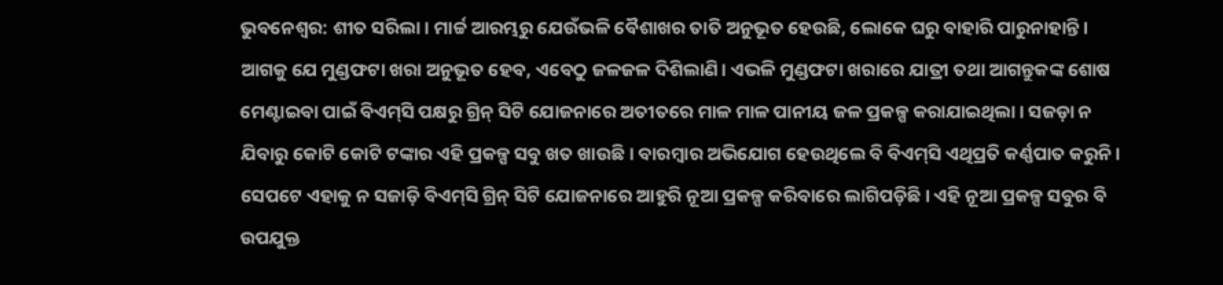ଭୁବନେଶ୍ବର: ଶୀତ ସରିଲା। ମାର୍ଚ୍ଚ ଆରମ୍ଭରୁ ଯେଉଁଭଳି ବୈଶାଖର ତାତି ଅନୁଭୂତ ହେଉଛି, ଲୋକେ ଘରୁ ବାହାରି ପାରୁନାହାନ୍ତି। ଆଗକୁ ଯେ ମୁଣ୍ଡଫଟା ଖରା ଅନୁଭୂତ ହେବ, ଏବେଠୁ ଜଳଜଳ ଦିଶିଲାଣି। ଏଭଳି ମୁଣ୍ଡଫଟା ଖରାରେ ଯାତ୍ରୀ ତଥା ଆଗନ୍ତୁକଙ୍କ ଶୋଷ ମେଣ୍ଟାଇବା ପାଇଁ ବିଏମ୍‌ସି ପକ୍ଷରୁ ଗ୍ରିନ୍‌ ସିଟି ଯୋଜନାରେ ଅତୀତରେ ମାଳ ମାଳ ପାନୀୟ ଜଳ ପ୍ରକଳ୍ପ କରାଯାଇଥିଲା। ସଜଡ଼ା ନ ଯିବାରୁ କୋଟି କୋଟି ଟଙ୍କାର ଏହି ପ୍ରକଳ୍ପ ସବୁ ଖତ ଖାଉଛି। ବାରମ୍ବାର ଅଭିଯୋଗ ହେଉଥିଲେ ବି ବିଏମ୍‌ସି ଏଥିପ୍ରତି କର୍ଣ୍ଣପାତ କରୁନି। ସେପଟେ ଏହାକୁ ନ ସଜାଡ଼ି ବିଏମ୍‌ସି ଗ୍ରିନ୍‌ ସିଟି ଯୋଜନାରେ ଆହୁରି ନୂଆ ପ୍ରକଳ୍ପ କରିବାରେ ଲାଗିପଡ଼ିଛି। ଏହି ନୂଆ ପ୍ରକଳ୍ପ ସବୁର ବି ଉପଯୁକ୍ତ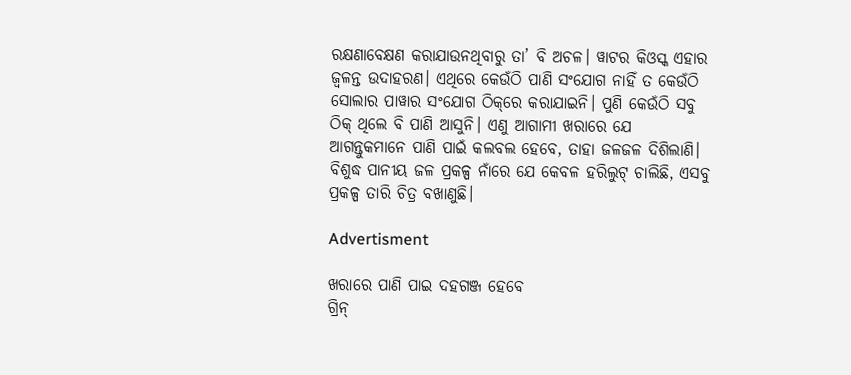ରକ୍ଷଣାବେକ୍ଷଣ କରାଯାଉନଥିବାରୁ ତା’ ବି ଅଚଳ। ୱାଟର କିଓସ୍କ ଏହାର ଜ୍ବଳନ୍ତ ଉଦାହରଣ। ଏଥିରେ କେଉଁଠି ପାଣି ସଂଯୋଗ ନାହିଁ ତ କେଉଁଠି ସୋଲାର ପାୱାର ସଂଯୋଗ ଠିକ୍‌ରେ କରାଯାଇନି। ପୁଣି କେଉଁଠି ସବୁ ଠିକ୍‌ ଥିଲେ ବି ପାଣି ଆସୁନି। ଏଣୁ ଆଗାମୀ ଖରାରେ ଯେ ଆଗନ୍ତୁକମାନେ ପାଣି ପାଇଁ କଲବଲ ହେବେ, ତାହା ଜଳଜଳ ଦିଶିଲାଣି। ବିଶୁଦ୍ଧ ପାନୀୟ ଜଳ ପ୍ରକଳ୍ପ ନାଁରେ ଯେ କେବଳ ହରିଲୁଟ୍‌ ଚାଲିଛି, ଏସବୁ ପ୍ରକଳ୍ପ ତାରି ଚିତ୍ର ବଖାଣୁଛି।

Advertisment

ଖରାରେ ପାଣି ପାଇ ଦହଗଞ୍ଜ ହେବେ
ଗ୍ରିନ୍‌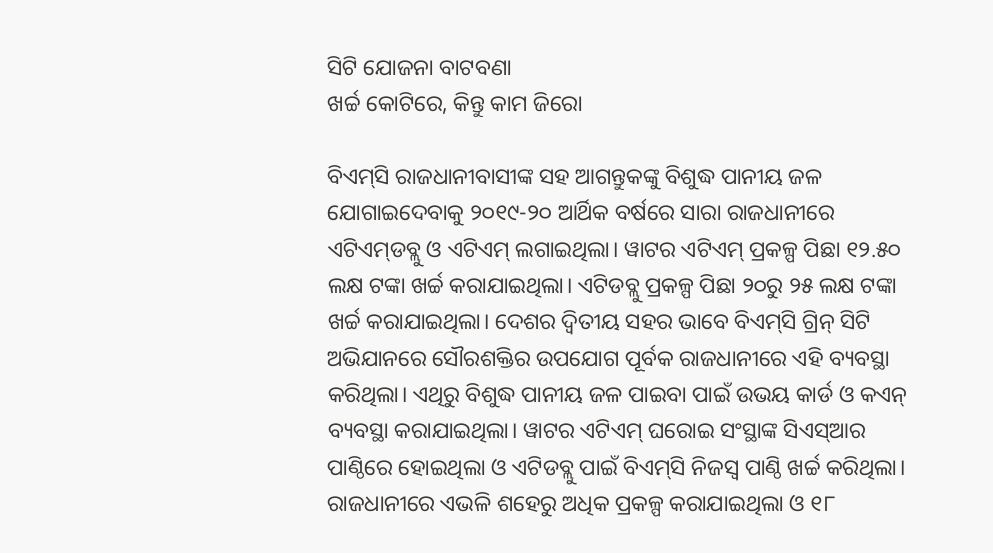ସିଟି ଯୋଜନା ବାଟବଣା
ଖର୍ଚ୍ଚ କୋଟିରେ, କିନ୍ତୁ କାମ ଜିରୋ

ବିଏମ୍‌ସି ରାଜଧାନୀବାସୀଙ୍କ ସହ ଆଗନ୍ତୁକଙ୍କୁ ବିଶୁଦ୍ଧ ପାନୀୟ ଜଳ ଯୋଗାଇଦେବାକୁ ୨୦୧୯-୨୦ ଆର୍ଥିକ ବର୍ଷରେ ସାରା ରାଜଧାନୀରେ ଏଟିଏମ୍‌ଡବ୍ଲୁ ଓ ଏଟିଏମ୍‌ ଲଗାଇଥିଲା। ୱାଟର ଏଟିଏମ୍‌ ପ୍ରକଳ୍ପ ପିଛା ୧୨.୫୦ ଲକ୍ଷ ଟଙ୍କା ଖର୍ଚ୍ଚ କରାଯାଇଥିଲା। ଏଟିଡବ୍ଲୁ ପ୍ରକଳ୍ପ ପିଛା ୨୦ରୁ ୨୫ ଲକ୍ଷ ଟଙ୍କା ଖର୍ଚ୍ଚ କରାଯାଇଥିଲା। ଦେଶର ଦ୍ବିତୀୟ ସହର ଭାବେ ବିଏମ୍‌ସି ଗ୍ରିନ୍‌ ସିଟି ଅଭିଯାନରେ ସୌରଶକ୍ତିର ଉପଯୋଗ ପୂର୍ବକ ରାଜଧାନୀରେ ଏହି ବ୍ୟବସ୍ଥା କରିଥିଲା। ଏଥିରୁ ବିଶୁଦ୍ଧ ପାନୀୟ ଜଳ ପାଇବା ପାଇଁ ଉଭୟ କାର୍ଡ ଓ କଏନ୍‌ ବ୍ୟବସ୍ଥା କରାଯାଇଥିଲା। ୱାଟର ଏଟିଏମ୍‌ ଘରୋଇ ସଂସ୍ଥାଙ୍କ ସିଏସ୍‌ଆର ପାଣ୍ଠିରେ ହୋଇଥିଲା ଓ ଏଟିଡବ୍ଲୁ ପାଇଁ ବିଏମ୍‌ସି ନିଜସ୍ବ ପାଣ୍ଠି ଖର୍ଚ୍ଚ କରିଥିଲା। ରାଜଧାନୀରେ ଏଭଳି ଶହେରୁ ଅଧିକ ପ୍ରକଳ୍ପ କରାଯାଇଥିଲା ଓ ୧୮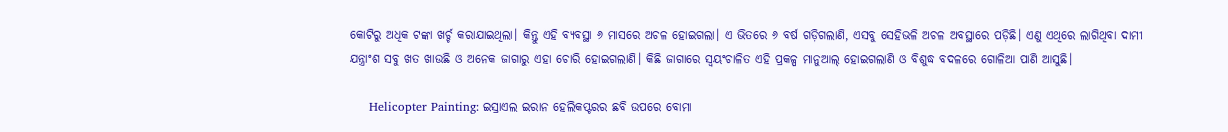କୋଟିରୁ ଅଧିକ ଟଙ୍କା ଖର୍ଚ୍ଚ କରାଯାଇଥିଲା। କିନ୍ତୁ ଏହି ବ୍ୟବସ୍ଥା ୬ ମାସରେ ଅଚଳ ହୋଇଗଲା। ଏ ଭିତରେ ୬ ବର୍ଷ ଗଡ଼ିଗଲାଣି, ଏସବୁ ସେହିଭଳି ଅଚଳ ଅବସ୍ଥାରେ ପଡ଼ିଛି। ଏଣୁ ଏଥିରେ ଲାଗିଥିବା ଦାମୀ ଯନ୍ତ୍ରାଂଶ ସବୁ ଖତ ଖାଉଛି ଓ ଅନେକ ଜାଗାରୁ ଏହା ଚୋରି ହୋଇଗଲାଣି। କିଛି ଜାଗାରେ ସ୍ବୟଂଚାଳିତ ଏହି ପ୍ରକଳ୍ପ ମାନୁଆଲ୍‌ ହୋଇଗଲାଣି ଓ ବିଶୁଦ୍ଧ ବଦଳରେ ଗୋଳିଆ ପାଣି ଆସୁଛି।

     Helicopter Painting: ଇସ୍ରାଏଲ ଇରାନ ହେଲିକପ୍ଟରର ଛବି ଉପରେ ବୋମା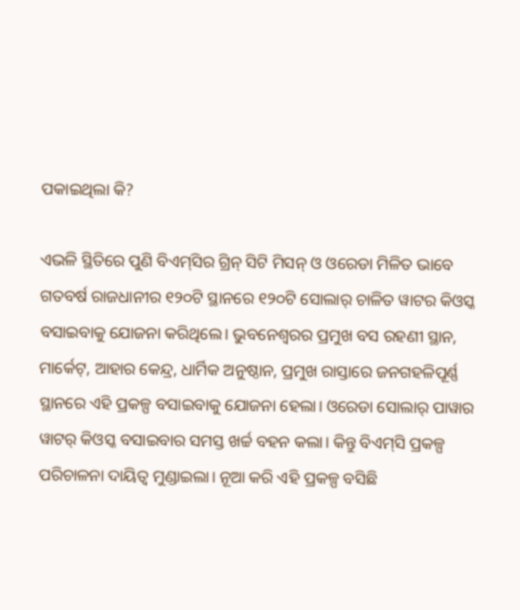ପକାଇଥିଲା କି?

ଏଭଳି ସ୍ଥିତିରେ ପୁଣି ବିଏମ୍‌ସିର ଗ୍ରିନ୍‌ ସିଟି ମିସନ୍‌ ଓ ଓରେଡା ମିଳିତ ଭାବେ ଗତବର୍ଷ ରାଜଧାନୀର ୧୨୦ଟି ସ୍ଥାନରେ ୧୨୦ଟି ସୋଲାର୍‌ ଚାଳିତ ୱାଟର କିଓସ୍କ ବସାଇବାକୁ ଯୋଜନା କରିଥିଲେ। ଭୁବନେଶ୍ବରର ପ୍ରମୁଖ ବସ ରହଣୀ ସ୍ଥାନ, ମାର୍କେଟ୍‌, ଆହାର କେନ୍ଦ୍ର, ଧାର୍ମିକ ଅନୁଷ୍ଠାନ, ପ୍ରମୁଖ ରାସ୍ତାରେ ଜନଗହଳିପୂର୍ଣ୍ଣ ସ୍ଥାନରେ ଏହି ପ୍ରକଳ୍ପ ବସାଇବାକୁ ଯୋଜନା ହେଲା। ଓରେଡା ସୋଲାର୍‌ ପାୱାର ୱାଟର୍‌ କିଓସ୍କ ବସାଇବାର ସମସ୍ତ ଖର୍ଚ୍ଚ ବହନ କଲା। କିନ୍ତୁ ବିଏମ୍‌ସି ପ୍ରକଳ୍ପ ପରିଚାଳନା ଦାୟିତ୍ବ ମୁଣ୍ଡାଇଲା। ନୂଆ କରି ଏହି ପ୍ରକଳ୍ପ ବସିଛି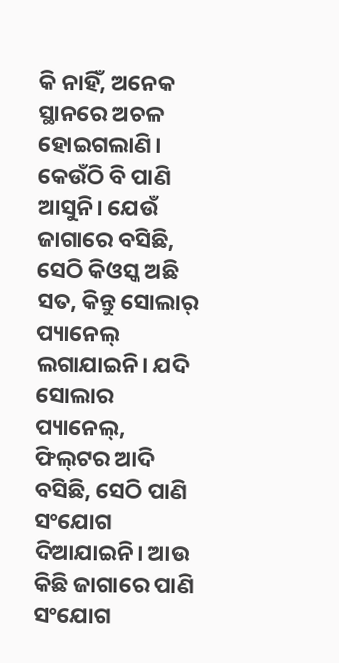କି ନାହିଁ, ଅନେକ ସ୍ଥାନରେ ଅଚଳ ହୋଇଗଲାଣି। କେଉଁଠି ବି ପାଣି ଆସୁନି। ଯେଉଁ ଜାଗାରେ ବସିଛି, ସେଠି କିଓସ୍କ ଅଛି ସତ, କିନ୍ତୁ ସୋଲାର୍‌ ପ୍ୟାନେଲ୍‌ ଲଗାଯାଇନି। ଯଦି ସୋଲାର ପ୍ୟାନେଲ୍‌, ଫିଲ୍‌ଟର ଆଦି ବସିଛି, ସେଠି ପାଣି ସଂଯୋଗ ଦିଆଯାଇନି। ଆଉ କିଛି ଜାଗାରେ ପାଣି ସଂଯୋଗ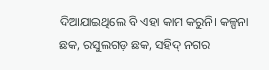ଦିଆଯାଇଥିଲେ ବି ଏହା କାମ କରୁନି। କଳ୍ପନା ଛକ, ରସୁଲଗଡ଼ ଛକ, ସହିଦ୍‌ ନଗର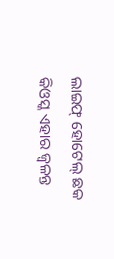ଲାଇଫ୍‌ ହୋଟେଲ୍‌ ଛକ କିଓସ୍କ ଏହାର ଜ୍ବଳନ୍ତ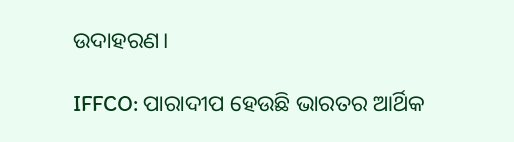ଉଦାହରଣ।

IFFCO: ପାରାଦୀପ ହେଉଛି ଭାରତର ଆର୍ଥିକ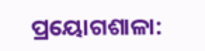ପ୍ରୟୋଗଶାଳା: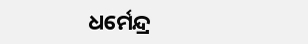ଧର୍ମେନ୍ଦ୍ର